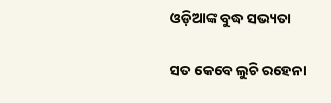ଓଡ଼ିଆଙ୍କ ବୁଦ୍ଧ ସଭ୍ୟତା

ସତ କେବେ ଲୁଚି ରହେନା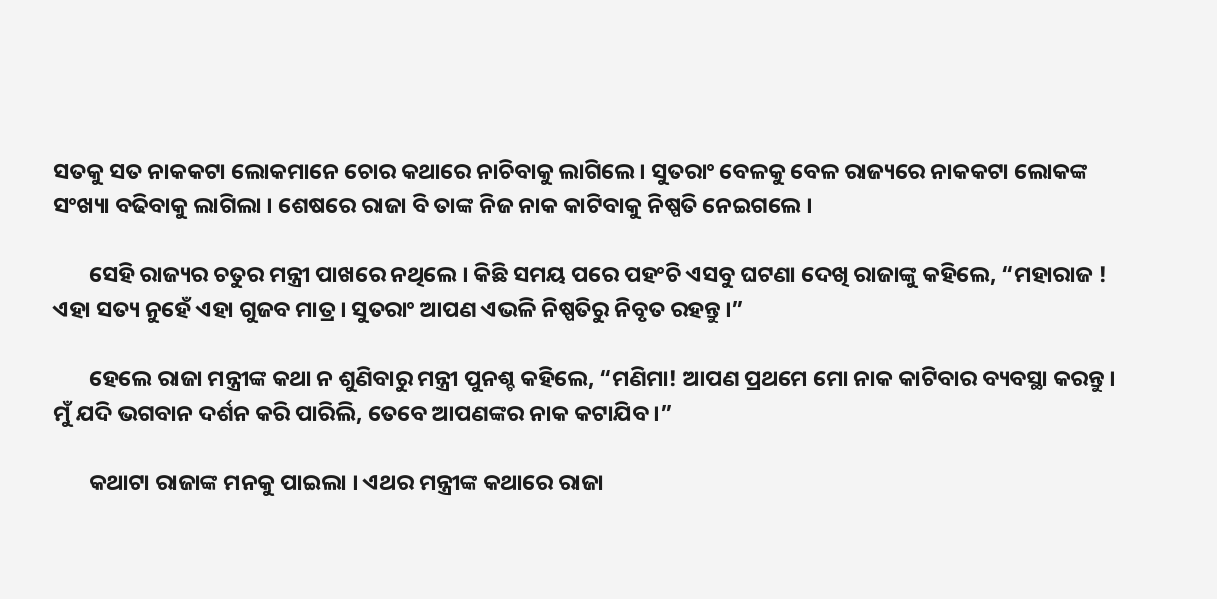ସତକୁ ସତ ନାକକଟା ଲୋକମାନେ ଚୋର କଥାରେ ନାଚିବାକୁ ଲାଗିଲେ । ସୁତରାଂ ବେଳକୁ ବେଳ ରାଜ୍ୟରେ ନାକକଟା ଲୋକଙ୍କ ସଂଖ୍ୟା ବଢିବାକୁ ଲାଗିଲା । ଶେଷରେ ରାଜା ବି ତାଙ୍କ ନିଜ ନାକ କାଟିବାକୁ ନିଷ୍ପତି ନେଇଗଲେ ।

       ସେହି ରାଜ୍ୟର ଚତୁର ମନ୍ତ୍ରୀ ପାଖରେ ନଥିଲେ । କିଛି ସମୟ ପରେ ପହଂଚି ଏସବୁ ଘଟଣା ଦେଖି ରାଜାଙ୍କୁ କହିଲେ, “ମହାରାଜ ! ଏହା ସତ୍ୟ ନୁହେଁ ଏହା ଗୁଜବ ମାତ୍ର । ସୁତରାଂ ଆପଣ ଏଭଳି ନିଷ୍ପତିରୁ ନିବୃତ ରହନ୍ତୁ ।”

       ହେଲେ ରାଜା ମନ୍ତ୍ରୀଙ୍କ କଥା ନ ଶୁଣିବାରୁ ମନ୍ତ୍ରୀ ପୁନଶ୍ଚ କହିଲେ, “ମଣିମା! ଆପଣ ପ୍ରଥମେ ମୋ ନାକ କାଟିବାର ବ୍ୟବସ୍ଥା କରନ୍ତୁ । ମୁଁ ଯଦି ଭଗବାନ ଦର୍ଶନ କରି ପାରିଲି, ତେବେ ଆପଣଙ୍କର ନାକ କଟାଯିବ ।”

       କଥାଟା ରାଜାଙ୍କ ମନକୁ ପାଇଲା । ଏଥର ମନ୍ତ୍ରୀଙ୍କ କଥାରେ ରାଜା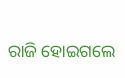ରାଜି ହୋଇଗଲେ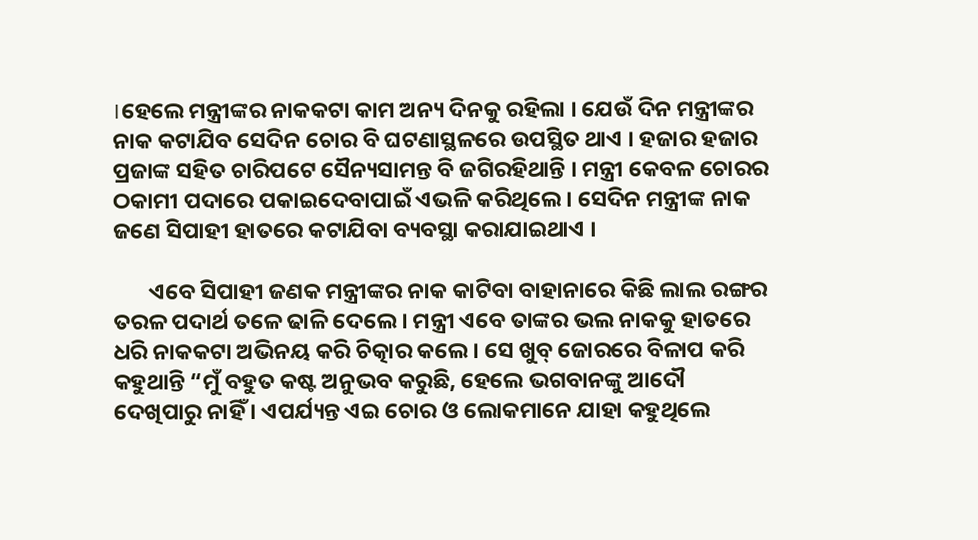।ହେଲେ ମନ୍ତ୍ରୀଙ୍କର ନାକକଟା କାମ ଅନ୍ୟ ଦିନକୁ ରହିଲା । ଯେଉଁ ଦିନ ମନ୍ତ୍ରୀଙ୍କର ନାକ କଟାଯିବ ସେଦିନ ଚୋର ବି ଘଟଣାସ୍ଥଳରେ ଉପସ୍ଥିତ ଥାଏ । ହଜାର ହଜାର ପ୍ରଜାଙ୍କ ସହିତ ଚାରିପଟେ ସୈନ୍ୟସାମନ୍ତ ବି ଜଗିରହିଥାନ୍ତି । ମନ୍ତ୍ରୀ କେବଳ ଚୋରର ଠକାମୀ ପଦାରେ ପକାଇଦେବାପାଇଁ ଏଭଳି କରିଥିଲେ । ସେଦିନ ମନ୍ତ୍ରୀଙ୍କ ନାକ ଜଣେ ସିପାହୀ ହାତରେ କଟାଯିବା ବ୍ୟବସ୍ଥା କରାଯାଇଥାଏ ।

       ଏବେ ସିପାହୀ ଜଣକ ମନ୍ତ୍ରୀଙ୍କର ନାକ କାଟିବା ବାହାନାରେ କିଛି ଲାଲ ରଙ୍ଗର ତରଳ ପଦାର୍ଥ ତଳେ ଢାଳି ଦେଲେ । ମନ୍ତ୍ରୀ ଏବେ ତାଙ୍କର ଭଲ ନାକକୁ ହାତରେ ଧରି ନାକକଟା ଅଭିନୟ କରି ଚିତ୍କାର କଲେ । ସେ ଖୁବ୍ ଜୋରରେ ବିଳାପ କରି କହୁଥାନ୍ତି “ମୁଁ ବହୁତ କଷ୍ଟ ଅନୁଭବ କରୁଛି, ହେଲେ ଭଗବାନଙ୍କୁ ଆଦୌ ଦେଖିପାରୁ ନାହିଁ । ଏପର୍ଯ୍ୟନ୍ତ ଏଇ ଚୋର ଓ ଲୋକମାନେ ଯାହା କହୁଥିଲେ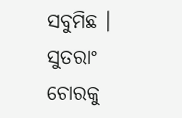ସବୁମିଛ । ସୁତରାଂ ଚୋରକୁ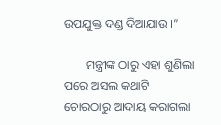ଉପଯୁକ୍ତ ଦଣ୍ଡ ଦିଆଯାଉ ।”

       ମନ୍ତ୍ରୀଙ୍କ ଠାରୁ ଏହା ଶୁଣିଲା ପରେ ଅସଲ କଥାଟି ଚୋରଠାରୁ ଆଦାୟ କରାଗଲା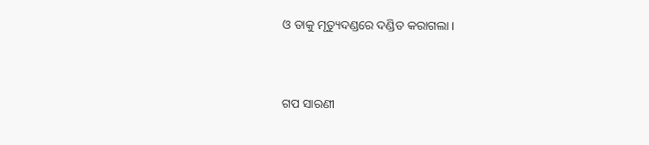ଓ ତାକୁ ମୃତ୍ୟୁଦଣ୍ଡରେ ଦଣ୍ଡିତ କରାଗଲା ।


ଗପ ସାରଣୀ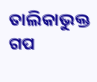ତାଲିକାଭୁକ୍ତ ଗପ